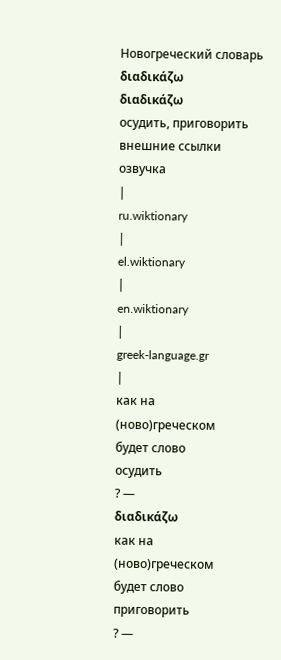Новогреческий словарь
διαδικάζω
διαδικάζω
осудить, приговорить
внешние ссылки
озвучка
|
ru.wiktionary
|
el.wiktionary
|
en.wiktionary
|
greek-language.gr
|
как на
(ново)греческом
будет слово
осудить
? —
διαδικάζω
как на
(ново)греческом
будет слово
приговорить
? —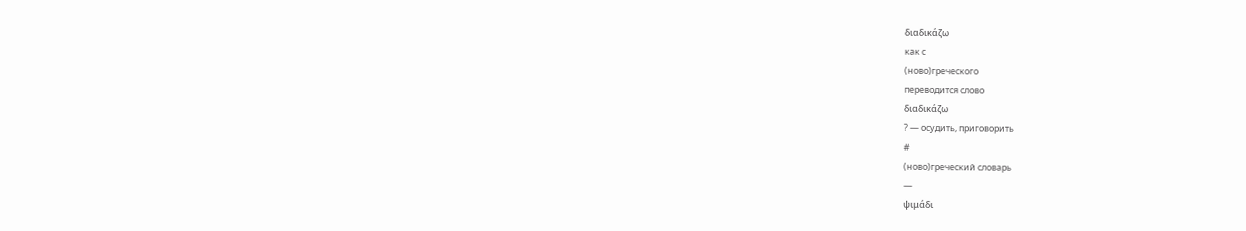διαδικάζω
как с
(ново)греческого
переводится слово
διαδικάζω
? — осудить, приговорить
#
(ново)греческий словарь
—
ψιμάδι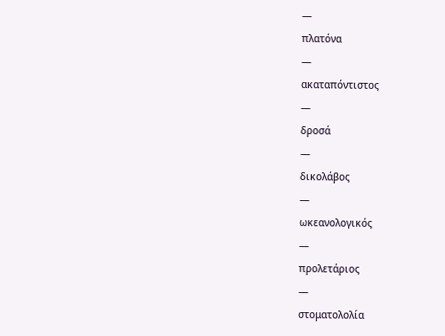—
πλατόνα
—
ακαταπόντιστος
—
δροσά
—
δικολάβος
—
ωκεανολογικός
—
προλετάριος
—
στοματολολία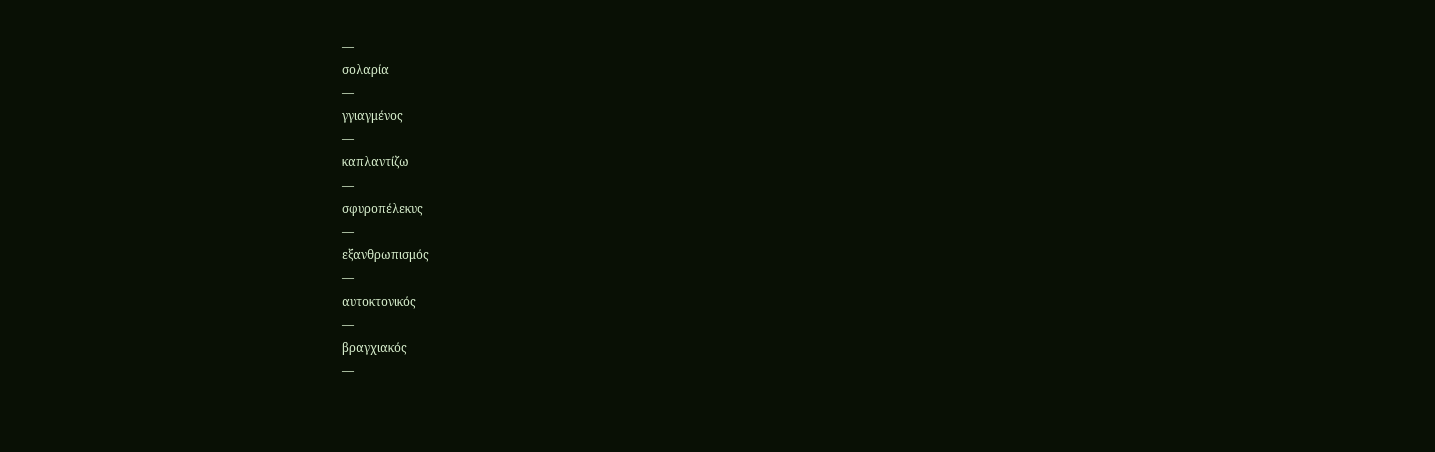—
σολαρία
—
γγιαγμένος
—
καπλαντίζω
—
σφυροπέλεκυς
—
εξανθρωπισμός
—
αυτοκτονικός
—
βραγχιακός
—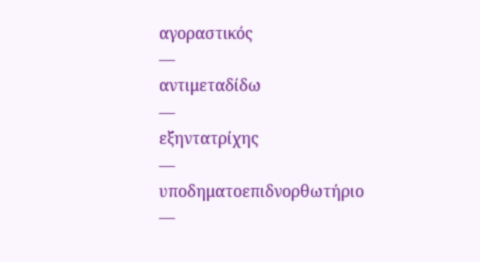αγοραστικός
—
αντιμεταδίδω
—
εξηντατρίχης
—
υποδηματοεπιδνορθωτήριο
—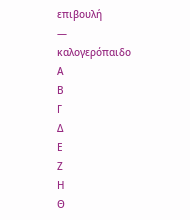επιβουλή
—
καλογερόπαιδο
Α
Β
Γ
Δ
Ε
Ζ
Η
Θ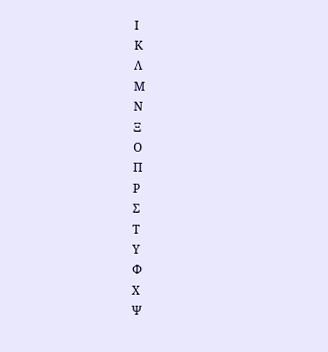Ι
Κ
Λ
Μ
Ν
Ξ
Ο
Π
Ρ
Σ
Τ
Υ
Φ
Χ
Ψ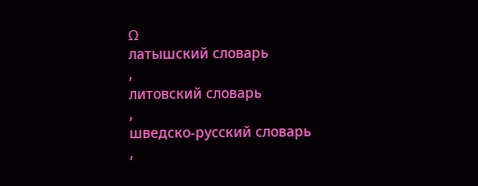Ω
латышский словарь
,
литовский словарь
,
шведско-русский словарь
,